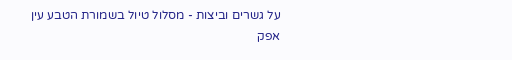על גשרים וביצות - מסלול טיול בשמורת הטבע עין אפק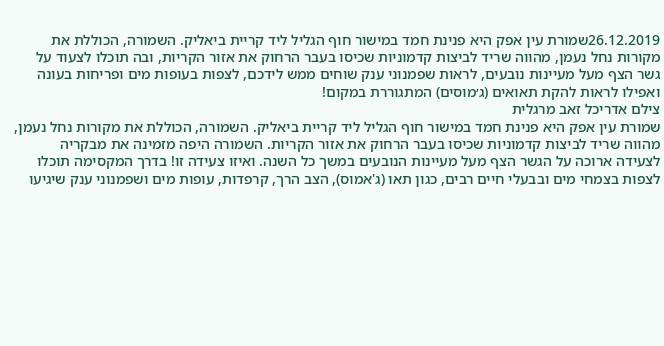26.12.2019שמורת עין אפק היא פנינת חמד במישור חוף הגליל ליד קריית ביאליק. השמורה, הכוללת את מקורות נחל נעמן, מהווה שריד לביצות קדמוניות שכיסו בעבר הרחוק את אזור הקריות, ובה תוכלו לצעוד על גשר הצף מעל מעיינות נובעים, לראות שפמנוני ענק שוחים ממש לידכם, לצפות בעופות מים ופריחות בעונה ואפילו לראות להקת תאואים (ג׳מוסים) המתגוררת במקום!
צילם אדריכל זאב מרגלית
שמורת עין אפק היא פנינת חמד במישור חוף הגליל ליד קריית ביאליק. השמורה, הכוללת את מקורות נחל נעמן, מהווה שריד לביצות קדמוניות שכיסו בעבר הרחוק את אזור הקריות. השמורה היפה מזמינה את מבקריה לצעידה ארוכה על הגשר הצף מעל מעיינות הנובעים במשך כל השנה. ואיזו צעידה זו! בדרך המקסימה תוכלו לצפות בצמחי מים ובבעלי חיים רבים, כגון תאו (ג'אמוס), הצב הרך, קרפדות, עופות מים ושפמנוני ענק שיגיעו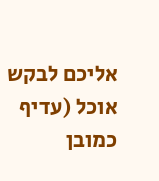אליכם לבקש אוכל (עדיף כמובן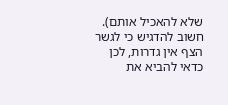שלא להאכיל אותם). חשוב להדגיש כי לגשר הצף אין גדרות, לכן כדאי להביא את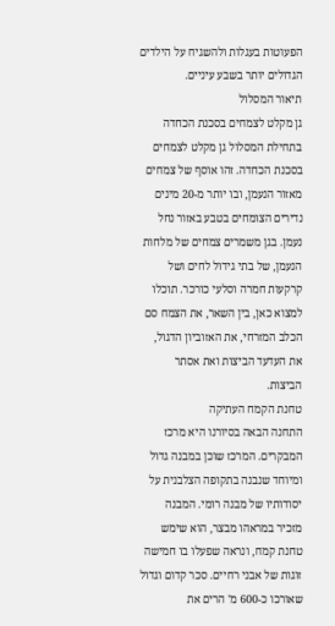הפעוטות בעגלות ולהשגיח על הילדים הגדולים יותר בשבע עיניים.
תיאור המסלול
גן מקלט לצמחים בסכנת הכחדה
בתחילת המסלול גן מקלט לצמחים בסכנת הכחדה. זהו אוסף של צמחים מאזור הנעמן, ובו יותר מ-20 מינים נדירים הצומחים בטבע באזור נחל נעמן. בגן משמרים צמחים של מלחות הנעמן, של בתי גידול לחים ושל קרקעות חמרה וסלעי כורכר. תוכלו למצוא כאן, בין השאר, את הצמח סם הכלב המזרחי, את האזוביון הדגול, את העדעד הביצות ואת אסתר הביצות.
טחנת הקמח העתיקה
התחנה הבאה בסיורנו היא מרכז המבקרים. המרכז שוכן במבנה גדול ומיוחד שנבנה בתקופה הצלבנית על יסודותיו של מבנה רומי. המבנה מזכיר במראהו מבצר, הוא שימש טחנת קמח, ונראה שפעלו בו חמישה זוגות של אבני רחיים. סכר קדום וגדול שאורכו כ-600 מ' הרים את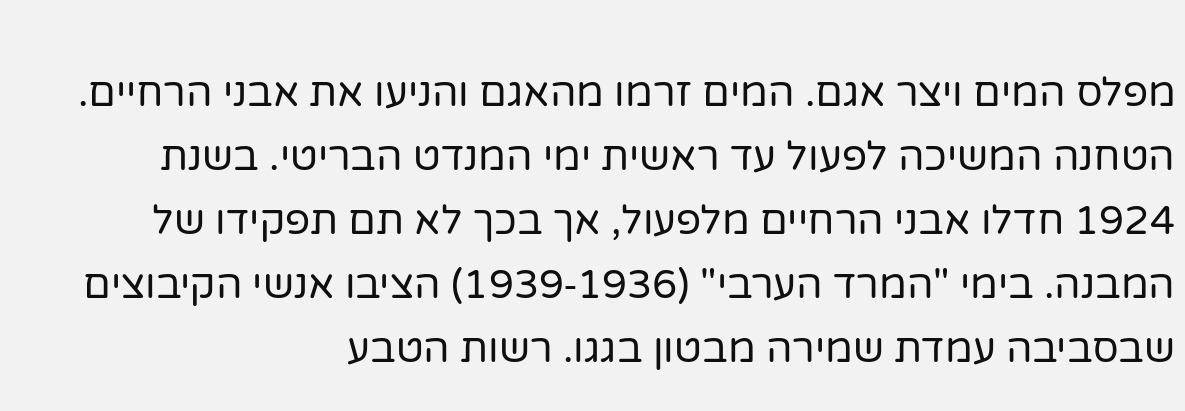מפלס המים ויצר אגם. המים זרמו מהאגם והניעו את אבני הרחיים.
הטחנה המשיכה לפעול עד ראשית ימי המנדט הבריטי. בשנת 1924 חדלו אבני הרחיים מלפעול, אך בכך לא תם תפקידו של המבנה. בימי "המרד הערבי" (1936‑1939) הציבו אנשי הקיבוצים שבסביבה עמדת שמירה מבטון בגגו. רשות הטבע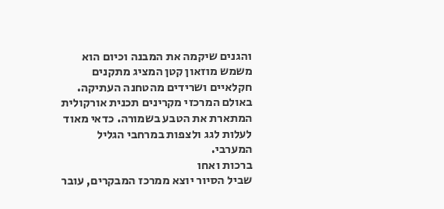והגנים שיקמה את המבנה וכיום הוא משמש מוזאון קטן המציג מתקנים חקלאיים ושרידים מהטחנה העתיקה. באולם המרכזי מקרינים תכנית אורקולית המתארת את הטבע בשמורה. כדאי מאוד לעלות לגג ולצפות במרחבי הגליל המערבי.
ברכות ואחו
שביל הסיור יוצא ממרכז המבקרים, עובר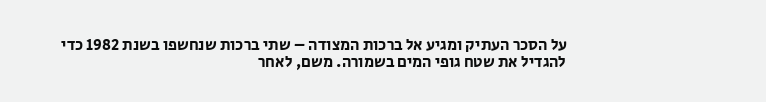על הסכר העתיק ומגיע אל ברכות המצודה – שתי ברכות שנחשפו בשנת 1982 כדי להגדיל את שטח גופי המים בשמורה. משם, לאחר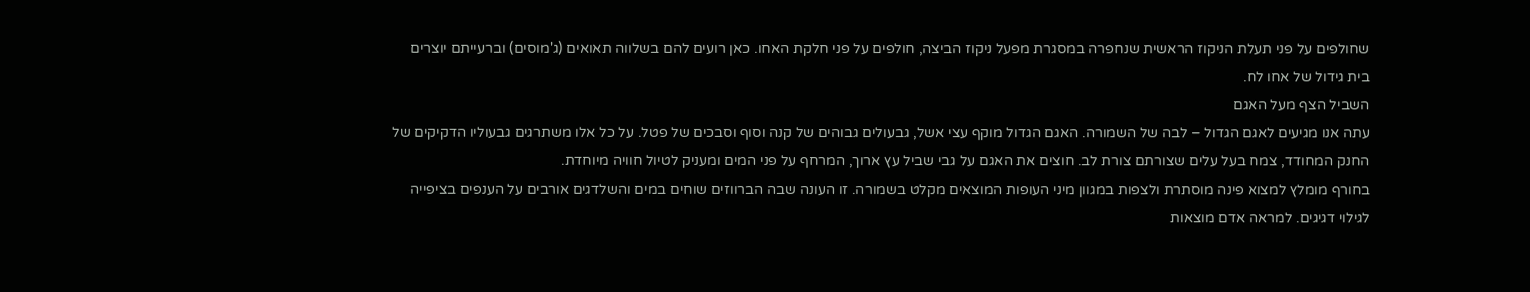שחולפים על פני תעלת הניקוז הראשית שנחפרה במסגרת מפעל ניקוז הביצה, חולפים על פני חלקת האחו. כאן רועים להם בשלווה תאואים (ג'מוסים) וברעייתם יוצרים בית גידול של אחו לח.
השביל הצף מעל האגם
עתה אנו מגיעים לאגם הגדול – לבה של השמורה. האגם הגדול מוקף עצי אשל, גבעולים גבוהים של קנה וסוף וסבכים של פטל. על כל אלו משתרגים גבעוליו הדקיקים של החנק המחודד, צמח בעל עלים שצורתם צורת לב. חוצים את האגם על גבי שביל עץ ארוך, המרחף על פני המים ומעניק לטיול חוויה מיוחדת.
בחורף מומלץ למצוא פינה מוסתרת ולצפות במגוון מיני העופות המוצאים מקלט בשמורה. זו העונה שבה הברווזים שוחים במים והשלדגים אורבים על הענפים בציפייה לגילוי דגיגים. למראה אדם מוצאות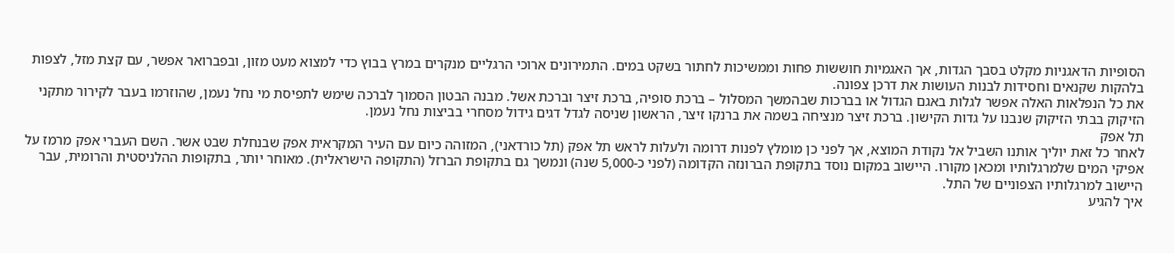הסופיות הדאגניות מקלט בסבך הגדות, אך האגמיות חוששות פחות וממשיכות לחתור בשקט במים. התמירונים ארוכי הרגליים מנקרים במרץ בבוץ כדי למצוא מעט מזון, ובפברואר אפשר, עם קצת מזל, לצפות בלהקות שקנאים וחסידות לבנות העושות את דרכן צפונה.
את כל הנפלאות האלה אפשר לגלות באגם הגדול או בברכות שבהמשך המסלול – ברכת סופיה, ברכת זיצר וברכת אשל. מבנה הבטון הסמוך לברכה שימש לתפיסת מי נחל נעמן, שהוזרמו בעבר לקירור מתקני הזיקוק בבתי הזיקוק שנבנו על גדות הקישון. ברכת זיצר מנציחה בשמה את ברנקו זיצר, הראשון שניסה לגדל דגים גידול מסחרי בביצות נחל נעמן.
תל אפק
לאחר כל זאת יוליך אותנו השביל אל נקודת המוצא, אך לפני כן מומלץ לפנות דרומה ולעלות לראש תל אפק (תל כורדאני), המזוהה כיום עם העיר המקראית אפק שבנחלת שבט אשר. השם העברי אפק מרמז על אפיקי המים שלמרגלותיו ומכאן מקורו. היישוב במקום נוסד בתקופת הברונזה הקדומה (לפני כ-5,000 שנה) ונמשך גם בתקופת הברזל (התקופה הישראלית). מאוחר יותר, בתקופות ההלניסטית והרומית, עבר היישוב למרגלותיו הצפוניים של התל.
איך להגיע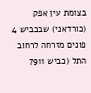בצומת עין אפק (כורדאני) שבכביש 4 פונים מזרחה לרחוב התל (כביש 7911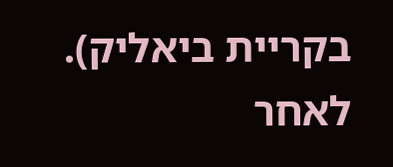בקריית ביאליק). לאחר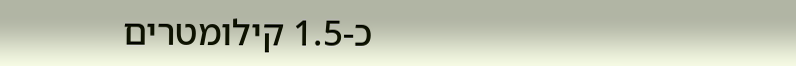כ-1.5 קילומטרים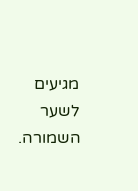מגיעים לשער השמורה.